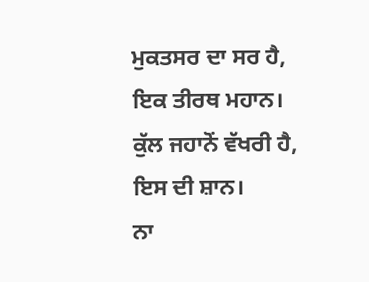ਮੁਕਤਸਰ ਦਾ ਸਰ ਹੈ,
ਇਕ ਤੀਰਥ ਮਹਾਨ।
ਕੁੱਲ ਜਹਾਨੋਂ ਵੱਖਰੀ ਹੈ,
ਇਸ ਦੀ ਸ਼ਾਨ।
ਨਾ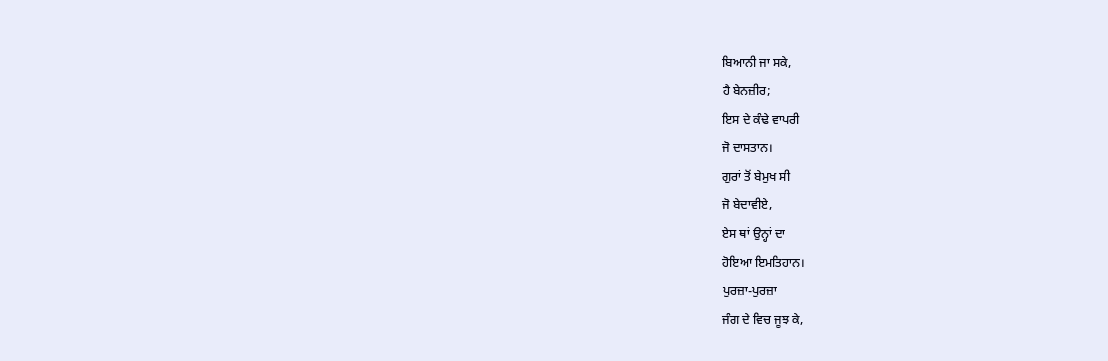ਬਿਆਨੀ ਜਾ ਸਕੇ,
ਹੈ ਬੇਨਜ਼ੀਰ;
ਇਸ ਦੇ ਕੰਢੇ ਵਾਪਰੀ
ਜੋ ਦਾਸਤਾਨ।
ਗੁਰਾਂ ਤੋਂ ਬੇਮੁਖ ਸੀ
ਜੋ ਬੇਦਾਵੀਏ,
ਏਸ ਥਾਂ ਉਨ੍ਹਾਂ ਦਾ
ਹੋਇਆ ਇਮਤਿਹਾਨ।
ਪੁਰਜ਼ਾ-ਪੁਰਜ਼ਾ
ਜੰਗ ਦੇ ਵਿਚ ਜੂਝ ਕੇ,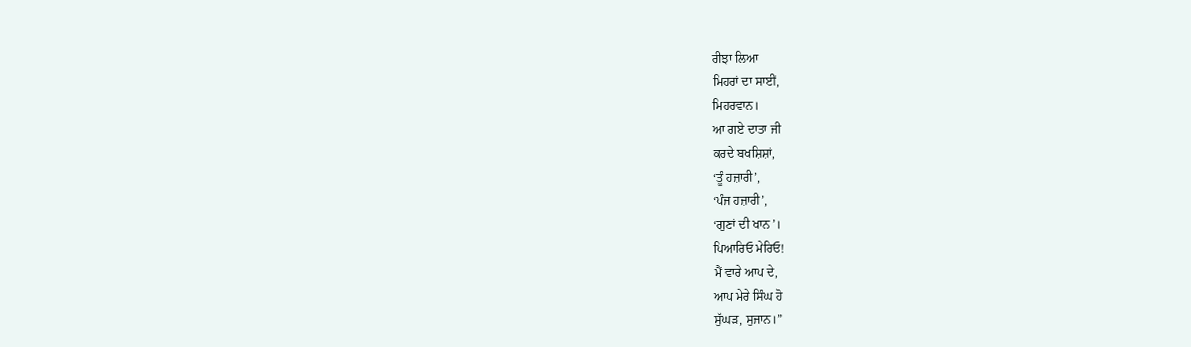ਰੀਝਾ ਲਿਆ
ਮਿਹਰਾਂ ਦਾ ਸਾਈਂ,
ਮਿਹਰਵਾਨ।
ਆ ਗਏ ਦਾਤਾ ਜੀ
ਕਰਦੇ ਬਖਸ਼ਿਸ਼ਾਂ,
‘ਤੂੰ ਹਜ਼ਾਰੀ’,
‘ਪੰਜ ਹਜ਼ਾਰੀ’,
‘ਗੁਣਾਂ ਦੀ ਖਾਨ’।
ਪਿਆਰਿਓ ਮੇਰਿਓ!
ਮੈਂ ਵਾਰੇ ਆਪ ਦੇ,
ਆਪ ਮੇਰੇ ਸਿੰਘ ਹੋ
ਸੁੱਘੜ, ਸੁਜਾਨ।”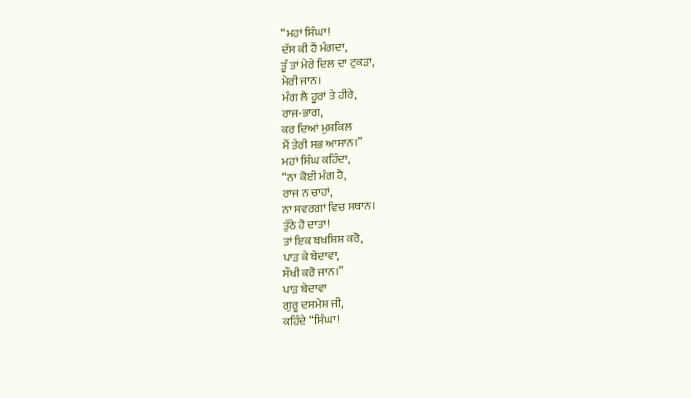“ਮਹਾਂ ਸਿੰਘਾ!
ਦੱਸ ਕੀ ਹੈਂ ਮੰਗਦਾ,
ਤੂੰ ਤਾਂ ਮੇਰੇ ਦਿਲ ਦਾ ਟੁਕੜਾ,
ਮੇਰੀ ਜਾਨ।
ਮੰਗ ਲੈ ਹੂਰਾਂ ਤੇ ਹੀਰੇ,
ਰਾਜ-ਭਾਗ,
ਕਰ ਦਿਆਂ ਮੁਸ਼ਕਿਲ
ਮੈਂ ਤੇਰੀ ਸਭ ਆਸਾਨ।”
ਮਹਾਂ ਸਿੰਘ ਕਹਿੰਦਾ,
“ਨਾ ਕੋਈ ਮੰਗ ਹੈ,
ਰਾਜ ਨ ਚਾਹਾਂ,
ਨਾ ਸਵਰਗਾਂ ਵਿਚ ਸਥਾਨ।
ਤੁੱਠੇ ਹੋ ਦਾਤਾ!
ਤਾਂ ਇਕ ਬਖਸ਼ਿਸ਼ ਕਰੋ,
ਪਾੜ ਕੇ ਬੇਦਾਵਾ,
ਸੌਖੀ ਕਰੋ ਜਾਨ।”
ਪਾੜ ਬੇਦਾਵਾ
ਗੁਰੂ ਦਸਮੇਸ਼ ਜੀ,
ਕਹਿੰਦੇ “ਸਿੰਘਾ!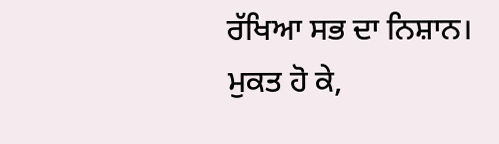ਰੱਖਿਆ ਸਭ ਦਾ ਨਿਸ਼ਾਨ।
ਮੁਕਤ ਹੋ ਕੇ,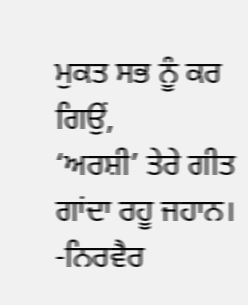ਮੁਕਤ ਸਭ ਨੂੰ ਕਰ ਗਿਉਂ,
‘ਅਰਸ਼ੀ’ ਤੇਰੇ ਗੀਤ
ਗਾਂਦਾ ਰਹੂ ਜਹਾਨ।
-ਨਿਰਵੈਰ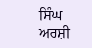ਸਿੰਘ ਅਰਸ਼ੀ